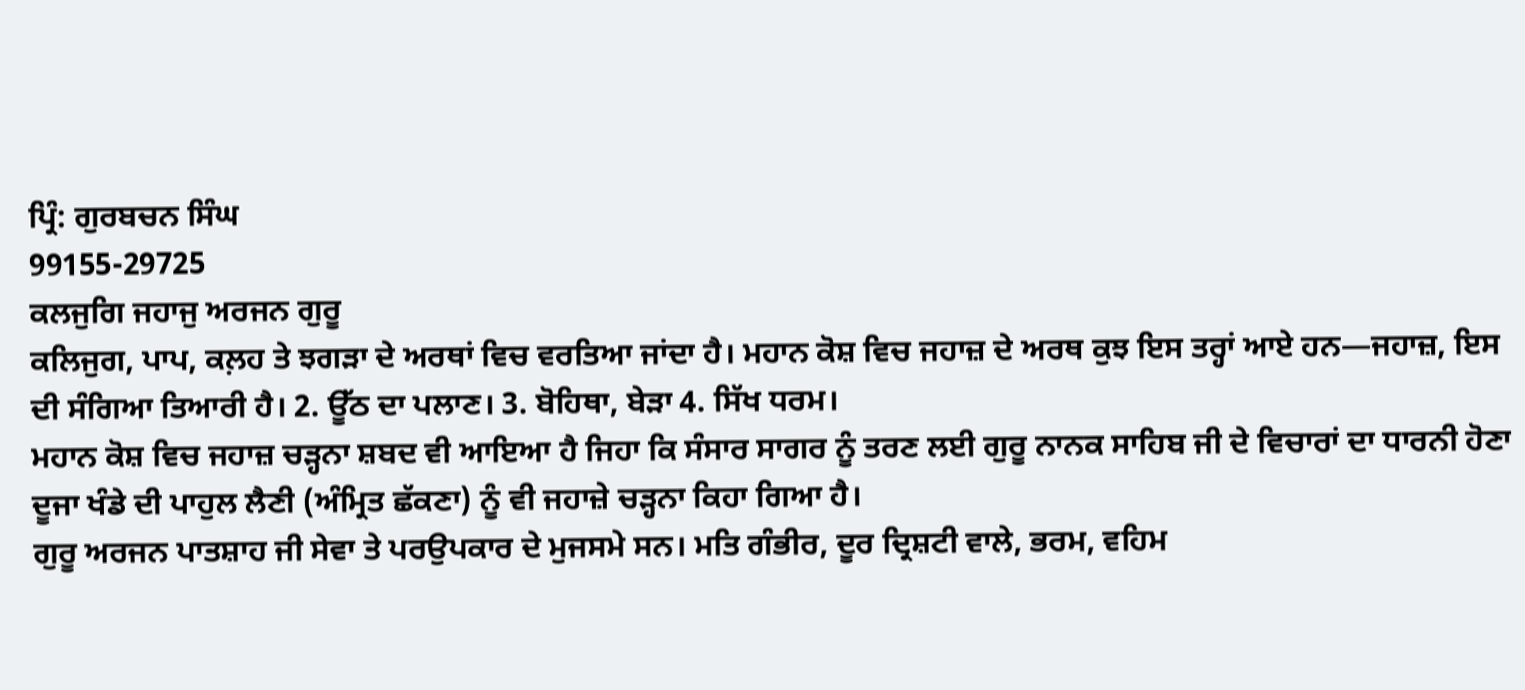ਪ੍ਰਿੰ: ਗੁਰਬਚਨ ਸਿੰਘ
99155-29725
ਕਲਜੁਗਿ ਜਹਾਜੁ ਅਰਜਨ ਗੁਰੂ
ਕਲਿਜੁਗ, ਪਾਪ, ਕਲ਼ਹ ਤੇ ਝਗੜਾ ਦੇ ਅਰਥਾਂ ਵਿਚ ਵਰਤਿਆ ਜਾਂਦਾ ਹੈ। ਮਹਾਨ ਕੋਸ਼ ਵਿਚ ਜਹਾਜ਼ ਦੇ ਅਰਥ ਕੁਝ ਇਸ ਤਰ੍ਹਾਂ ਆਏ ਹਨ—ਜਹਾਜ਼, ਇਸ ਦੀ ਸੰਗਿਆ ਤਿਆਰੀ ਹੈ। 2. ਊੱਠ ਦਾ ਪਲਾਣ। 3. ਬੋਹਿਥਾ, ਬੇੜਾ 4. ਸਿੱਖ ਧਰਮ।
ਮਹਾਨ ਕੋਸ਼ ਵਿਚ ਜਹਾਜ਼ ਚੜ੍ਹਨਾ ਸ਼ਬਦ ਵੀ ਆਇਆ ਹੈ ਜਿਹਾ ਕਿ ਸੰਸਾਰ ਸਾਗਰ ਨੂੰ ਤਰਣ ਲਈ ਗੁਰੂ ਨਾਨਕ ਸਾਹਿਬ ਜੀ ਦੇ ਵਿਚਾਰਾਂ ਦਾ ਧਾਰਨੀ ਹੋਣਾ ਦੂਜਾ ਖੰਡੇ ਦੀ ਪਾਹੁਲ ਲੈਣੀ (ਅੰਮ੍ਰਿਤ ਛੱਕਣਾ) ਨੂੰ ਵੀ ਜਹਾਜ਼ੇ ਚੜ੍ਹਨਾ ਕਿਹਾ ਗਿਆ ਹੈ।
ਗੁਰੂ ਅਰਜਨ ਪਾਤਸ਼ਾਹ ਜੀ ਸੇਵਾ ਤੇ ਪਰਉਪਕਾਰ ਦੇ ਮੁਜਸਮੇ ਸਨ। ਮਤਿ ਗੰਭੀਰ, ਦੂਰ ਦ੍ਰਿਸ਼ਟੀ ਵਾਲੇ, ਭਰਮ, ਵਹਿਮ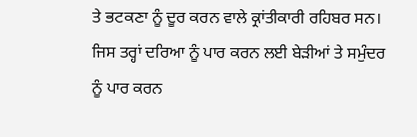ਤੇ ਭਟਕਣਾ ਨੂੰ ਦੂਰ ਕਰਨ ਵਾਲੇ ਕ੍ਰਾਂਤੀਕਾਰੀ ਰਹਿਬਰ ਸਨ।
ਜਿਸ ਤਰ੍ਹਾਂ ਦਰਿਆ ਨੂੰ ਪਾਰ ਕਰਨ ਲਈ ਬੇੜੀਆਂ ਤੇ ਸਮੁੰਦਰ ਨੂੰ ਪਾਰ ਕਰਨ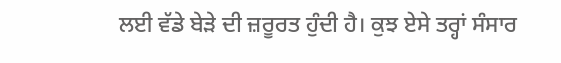ਲਈ ਵੱਡੇ ਬੇੜੇ ਦੀ ਜ਼ਰੂਰਤ ਹੁੰਦੀ ਹੈ। ਕੁਝ ਏਸੇ ਤਰ੍ਹਾਂ ਸੰਸਾਰ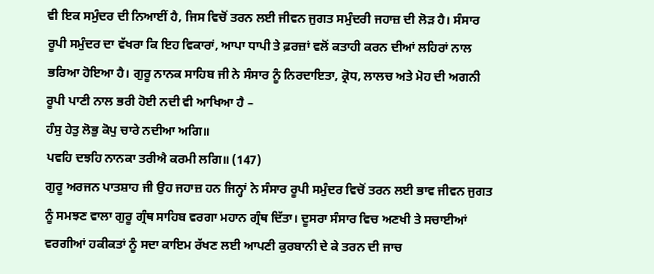ਵੀ ਇਕ ਸਮੁੰਦਰ ਦੀ ਨਿਆਈਂ ਹੈ, ਜਿਸ ਵਿਚੋਂ ਤਰਨ ਲਈ ਜੀਵਨ ਜੁਗਤ ਸਮੁੰਦਰੀ ਜਹਾਜ਼ ਦੀ ਲੋੜ ਹੈ। ਸੰਸਾਰ ਰੂਪੀ ਸਮੁੰਦਰ ਦਾ ਵੱਖਰਾ ਕਿ ਇਹ ਵਿਕਾਰਾਂ, ਆਪਾ ਧਾਪੀ ਤੇ ਫ਼ਰਜ਼ਾਂ ਵਲੋਂ ਕਤਾਹੀ ਕਰਨ ਦੀਆਂ ਲਹਿਰਾਂ ਨਾਲ ਭਰਿਆ ਹੋਇਆ ਹੈ। ਗੁਰੂ ਨਾਨਕ ਸਾਹਿਬ ਜੀ ਨੇ ਸੰਸਾਰ ਨੂੰ ਨਿਰਦਾਇਤਾ, ਕ੍ਰੋਧ, ਲਾਲਚ ਅਤੇ ਮੋਹ ਦੀ ਅਗਨੀ ਰੂਪੀ ਪਾਣੀ ਨਾਲ ਭਰੀ ਹੋਈ ਨਦੀ ਵੀ ਆਖਿਆ ਹੈ –
ਹੰਸੁ ਹੇਤੁ ਲੋਭੁ ਕੋਪੁ ਚਾਰੇ ਨਦੀਆ ਅਗਿ॥
ਪਵਹਿ ਦਝਹਿ ਨਾਨਕਾ ਤਰੀਐ ਕਰਮੀ ਲਗਿ॥ (147)
ਗੁਰੂ ਅਰਜਨ ਪਾਤਸ਼ਾਹ ਜੀ ਉਹ ਜਹਾਜ਼ ਹਨ ਜਿਨ੍ਹਾਂ ਨੇ ਸੰਸਾਰ ਰੂਪੀ ਸਮੁੰਦਰ ਵਿਚੋਂ ਤਰਨ ਲਈ ਭਾਵ ਜੀਵਨ ਜੁਗਤ ਨੂੰ ਸਮਝਣ ਵਾਲਾ ਗੁਰੂ ਗ੍ਰੰਥ ਸਾਹਿਬ ਵਰਗਾ ਮਹਾਨ ਗ੍ਰੰਥ ਦਿੱਤਾ। ਦੂਸਰਾ ਸੰਸਾਰ ਵਿਚ ਅਣਖੀ ਤੇ ਸਚਾਈਆਂ ਵਰਗੀਆਂ ਹਕੀਕਤਾਂ ਨੂੰ ਸਦਾ ਕਾਇਮ ਰੱਖਣ ਲਈ ਆਪਣੀ ਕੁਰਬਾਨੀ ਦੇ ਕੇ ਤਰਨ ਦੀ ਜਾਚ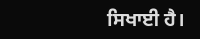ਸਿਖਾਈ ਹੈ।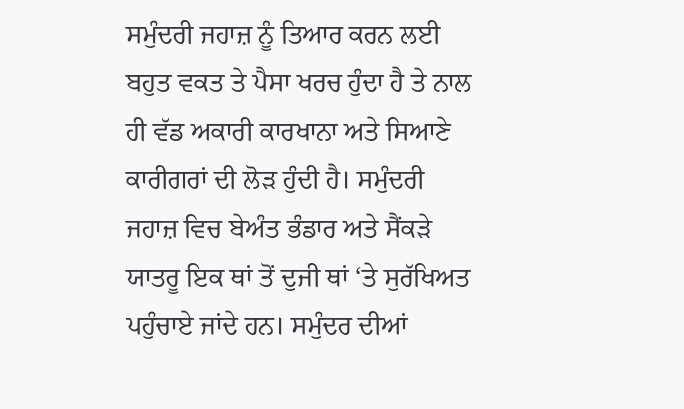ਸਮੁੰਦਰੀ ਜਹਾਜ਼ ਨੂੰ ਤਿਆਰ ਕਰਨ ਲਈ ਬਹੁਤ ਵਕਤ ਤੇ ਪੈਸਾ ਖਰਚ ਹੁੰਦਾ ਹੈ ਤੇ ਨਾਲ ਹੀ ਵੱਡ ਅਕਾਰੀ ਕਾਰਖਾਨਾ ਅਤੇ ਸਿਆਣੇ ਕਾਰੀਗਰਾਂ ਦੀ ਲੋੜ ਹੁੰਦੀ ਹੈ। ਸਮੁੰਦਰੀ ਜਹਾਜ਼ ਵਿਚ ਬੇਅੰਤ ਭੰਡਾਰ ਅਤੇ ਸੈਂਕੜੇ ਯਾਤਰੂ ਇਕ ਥਾਂ ਤੋਂ ਦੁਜੀ ਥਾਂ ‘ਤੇ ਸੁਰੱਖਿਅਤ ਪਹੁੰਚਾਏ ਜਾਂਦੇ ਹਨ। ਸਮੁੰਦਰ ਦੀਆਂ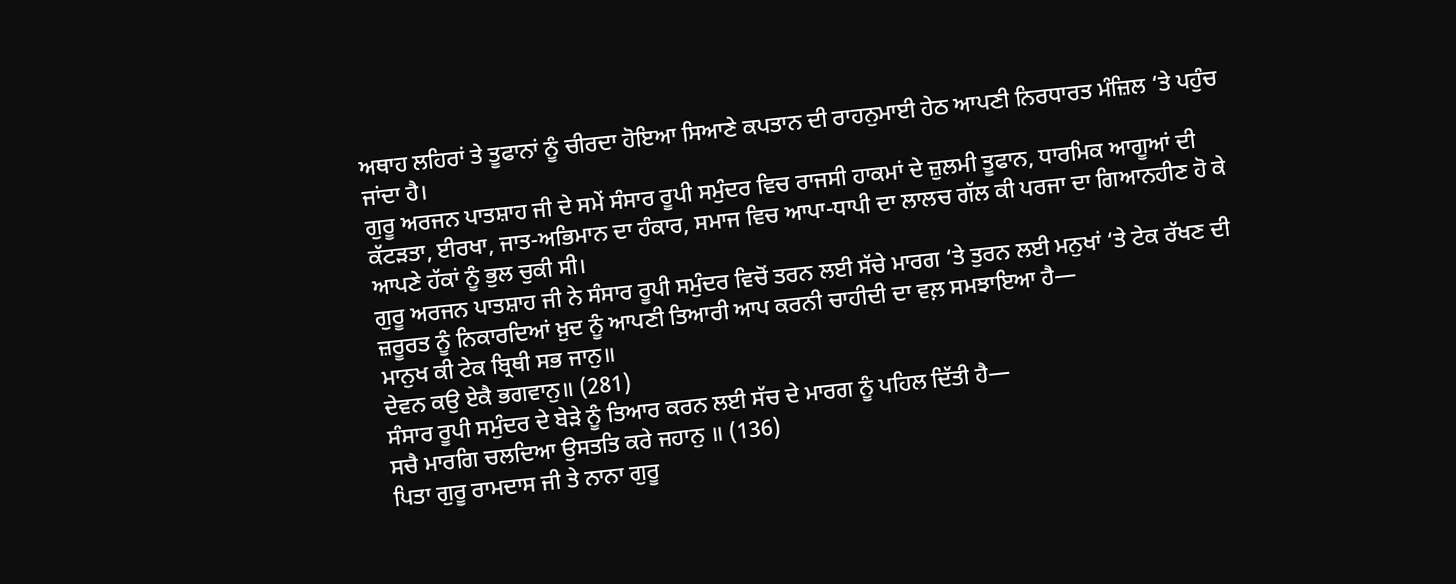ਅਥਾਹ ਲਹਿਰਾਂ ਤੇ ਤੂਫਾਨਾਂ ਨੂੰ ਚੀਰਦਾ ਹੋਇਆ ਸਿਆਣੇ ਕਪਤਾਨ ਦੀ ਰਾਹਨੁਮਾਈ ਹੇਠ ਆਪਣੀ ਨਿਰਧਾਰਤ ਮੰਜ਼ਿਲ ‘ਤੇ ਪਹੁੰਚ ਜਾਂਦਾ ਹੈ।
ਗੁਰੂ ਅਰਜਨ ਪਾਤਸ਼ਾਹ ਜੀ ਦੇ ਸਮੇਂ ਸੰਸਾਰ ਰੂਪੀ ਸਮੁੰਦਰ ਵਿਚ ਰਾਜਸੀ ਹਾਕਮਾਂ ਦੇ ਜ਼ੁਲਮੀ ਤੂਫਾਨ, ਧਾਰਮਿਕ ਆਗੂਆਂ ਦੀ ਕੱਟੜਤਾ, ਈਰਖਾ, ਜਾਤ-ਅਭਿਮਾਨ ਦਾ ਹੰਕਾਰ, ਸਮਾਜ ਵਿਚ ਆਪਾ-ਧਾਪੀ ਦਾ ਲਾਲਚ ਗੱਲ ਕੀ ਪਰਜਾ ਦਾ ਗਿਆਨਹੀਣ ਹੋ ਕੇ ਆਪਣੇ ਹੱਕਾਂ ਨੂੰ ਭੁਲ ਚੁਕੀ ਸੀ।
ਗੁਰੂ ਅਰਜਨ ਪਾਤਸ਼ਾਹ ਜੀ ਨੇ ਸੰਸਾਰ ਰੂਪੀ ਸਮੁੰਦਰ ਵਿਚੋਂ ਤਰਨ ਲਈ ਸੱਚੇ ਮਾਰਗ ‘ਤੇ ਤੁਰਨ ਲਈ ਮਨੁਖਾਂ ‘ਤੇ ਟੇਕ ਰੱਖਣ ਦੀ ਜ਼ਰੂਰਤ ਨੂੰ ਨਿਕਾਰਦਿਆਂ ਖ਼ੁਦ ਨੂੰ ਆਪਣੀ ਤਿਆਰੀ ਆਪ ਕਰਨੀ ਚਾਹੀਦੀ ਦਾ ਵਲ਼ ਸਮਝਾਇਆ ਹੈ—
ਮਾਨੁਖ ਕੀ ਟੇਕ ਬ੍ਰਿਥੀ ਸਭ ਜਾਨੁ॥
ਦੇਵਨ ਕਉ ਏਕੈ ਭਗਵਾਨੁ॥ (281)
ਸੰਸਾਰ ਰੂਪੀ ਸਮੁੰਦਰ ਦੇ ਬੇੜੇ ਨੂੰ ਤਿਆਰ ਕਰਨ ਲਈ ਸੱਚ ਦੇ ਮਾਰਗ ਨੂੰ ਪਹਿਲ ਦਿੱਤੀ ਹੈ—
ਸਚੈ ਮਾਰਗਿ ਚਲਦਿਆ ਉਸਤਤਿ ਕਰੇ ਜਹਾਨੁ ॥ (136)
ਪਿਤਾ ਗੁਰੂ ਰਾਮਦਾਸ ਜੀ ਤੇ ਨਾਨਾ ਗੁਰੂ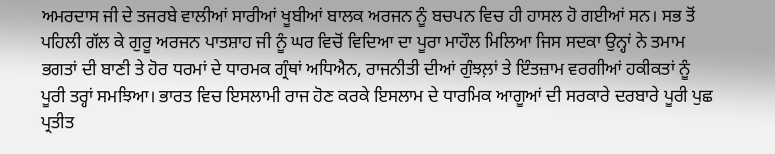ਅਮਰਦਾਸ ਜੀ ਦੇ ਤਜਰਬੇ ਵਾਲੀਆਂ ਸਾਰੀਆਂ ਖੂਬੀਆਂ ਬਾਲਕ ਅਰਜਨ ਨੂੰ ਬਚਪਨ ਵਿਚ ਹੀ ਹਾਸਲ ਹੋ ਗਈਆਂ ਸਨ। ਸਭ ਤੋਂ ਪਹਿਲੀ ਗੱਲ ਕੇ ਗੁਰੂ ਅਰਜਨ ਪਾਤਸ਼ਾਹ ਜੀ ਨੂੰ ਘਰ ਵਿਚੋਂ ਵਿਦਿਆ ਦਾ ਪੂਰਾ ਮਾਹੌਲ ਮਿਲਿਆ ਜਿਸ ਸਦਕਾ ਉਨ੍ਹਾਂ ਨੇ ਤਮਾਮ ਭਗਤਾਂ ਦੀ ਬਾਣੀ ਤੇ ਹੋਰ ਧਰਮਾਂ ਦੇ ਧਾਰਮਕ ਗ੍ਰੰਥਾਂ ਅਧਿਐਨ, ਰਾਜਨੀਤੀ ਦੀਆਂ ਗੁੰਝਲ਼ਾਂ ਤੇ ਇੰਤਜ਼ਾਮ ਵਰਗੀਆਂ ਹਕੀਕਤਾਂ ਨੂੰ ਪੂਰੀ ਤਰ੍ਹਾਂ ਸਮਝਿਆ। ਭਾਰਤ ਵਿਚ ਇਸਲਾਮੀ ਰਾਜ ਹੋਣ ਕਰਕੇ ਇਸਲਾਮ ਦੇ ਧਾਰਮਿਕ ਆਗੂਆਂ ਦੀ ਸਰਕਾਰੇ ਦਰਬਾਰੇ ਪੂਰੀ ਪੁਛ ਪ੍ਰਤੀਤ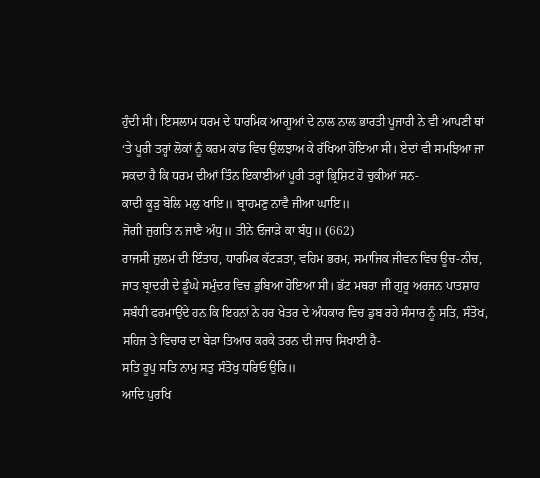ਹੁੰਦੀ ਸੀ। ਇਸਲਾਮ ਧਰਮ ਦੇ ਧਾਰਮਿਕ ਆਗੂਆਂ ਦੇ ਨਾਲ ਨਾਲ ਭਾਰਤੀ ਪੂਜਾਰੀ ਨੇ ਵੀ ਆਪਣੀ ਥਾਂ ‘ਤੇ ਪੂਰੀ ਤਰ੍ਹਾਂ ਲੋਕਾਂ ਨੂੰ ਕਰਮ ਕਾਂਡ ਵਿਚ ਉਲਝਾਅ ਕੇ ਰੱਖਿਆ ਹੋਇਆ ਸੀ। ਏਦਾਂ ਵੀ ਸਮਝਿਆ ਜਾ ਸਕਦਾ ਹੈ ਕਿ ਧਰਮ ਦੀਆਂ ਤਿੰਨ ਇਕਾਈਆਂ ਪੂਰੀ ਤਰ੍ਹਾਂ ਭ੍ਰਿਸ਼ਿਟ ਹੋ ਚੁਕੀਆਂ ਸਨ-
ਕਾਦੀ ਕੂੜੁ ਬੋਲਿ ਮਲੁ ਖਾਇ॥ ਬ੍ਰਾਹਮਣੁ ਨਾਵੈ ਜੀਆ ਘਾਇ॥
ਜੋਗੀ ਜੁਗਤਿ ਨ ਜਾਣੈ ਅੰਧੁ॥ ਤੀਨੇ ਓਜਾੜੇ ਕਾ ਬੰਧੁ॥ (662)
ਰਾਜਸੀ ਜ਼ੁਲਮ ਦੀ ਇੰਤਾਹ, ਧਾਰਮਿਕ ਕੱਟੜਤਾ, ਵਹਿਮ ਭਰਮ, ਸਮਾਜਿਕ ਜੀਵਨ ਵਿਚ ਊਚ-ਨੀਚ, ਜਾਤ ਬ੍ਰਾਦਰੀ ਦੇ ਡੂੰਘੇ ਸਮੁੰਦਰ ਵਿਚ ਡੁਬਿਆ ਹੋਇਆ ਸੀ। ਭੱਟ ਮਥਰਾ ਜੀ ਗੁਰੂ ਅਰਜਨ ਪਾਤਸ਼ਾਹ ਸਬੰਧੀ ਫਰਮਾਉਂਦੇ ਹਨ ਕਿ ਇਹਨਾਂ ਨੇ ਹਰ ਖੇਤਰ ਦੇ ਅੰਧਕਾਰ ਵਿਚ ਡੁਬ ਰਹੇ ਸੰਸਾਰ ਨੂੰ ਸਤਿ, ਸੰਤੋਖ, ਸਹਿਜ ਤੇ ਵਿਚਾਰ ਦਾ ਬੇੜਾ ਤਿਆਰ ਕਰਕੇ ਤਰਨ ਦੀ ਜਾਚ ਸਿਖਾਈ ਹੈ-
ਸਤਿ ਰੂਪੁ ਸਤਿ ਨਾਮੁ ਸਤੁ ਸੰਤੋਖੁ ਧਰਿਓ ਉਰਿ॥
ਆਦਿ ਪੁਰਖਿ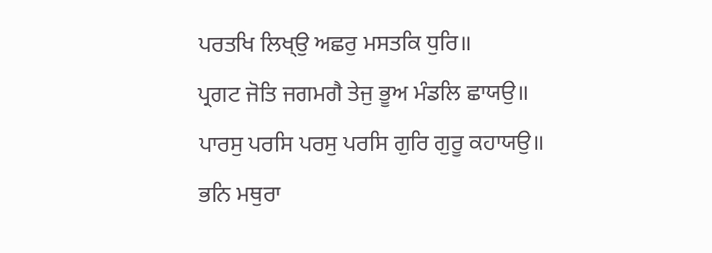ਪਰਤਖਿ ਲਿਖ੍ਉ ਅਛਰੁ ਮਸਤਕਿ ਧੁਰਿ॥
ਪ੍ਰਗਟ ਜੋਤਿ ਜਗਮਗੈ ਤੇਜੁ ਭੂਅ ਮੰਡਲਿ ਛਾਯਉ॥
ਪਾਰਸੁ ਪਰਸਿ ਪਰਸੁ ਪਰਸਿ ਗੁਰਿ ਗੁਰੂ ਕਹਾਯਉ॥
ਭਨਿ ਮਥੁਰਾ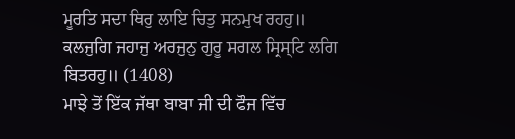ਮੂਰਤਿ ਸਦਾ ਥਿਰੁ ਲਾਇ ਚਿਤੁ ਸਨਮੁਖ ਰਹਹੁ॥
ਕਲਜੁਗਿ ਜਹਾਜੁ ਅਰਜੁਨੁ ਗੁਰੂ ਸਗਲ ਸ੍ਰਿਸ੍ਟਿ ਲਗਿ ਬਿਤਰਹੁ॥ (1408)
ਮਾਝੇ ਤੋਂ ਇੱਕ ਜੱਥਾ ਬਾਬਾ ਜੀ ਦੀ ਫੌਜ ਵਿੱਚ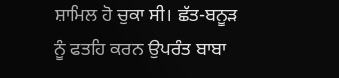ਸ਼ਾਮਿਲ ਹੋ ਚੁਕਾ ਸੀ। ਛੱਤ-ਬਨੂੜ ਨੂੰ ਫਤਹਿ ਕਰਨ ਉਪਰੰਤ ਬਾਬਾ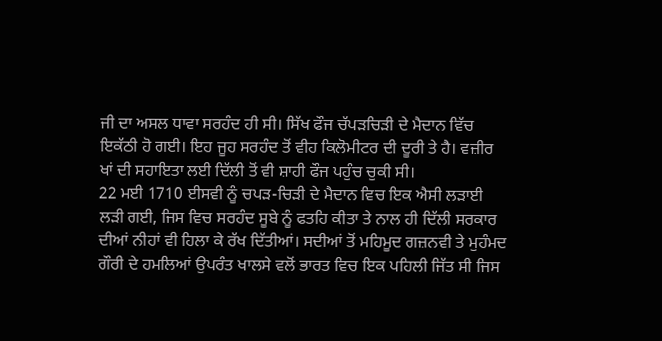ਜੀ ਦਾ ਅਸਲ ਧਾਵਾ ਸਰਹੰਦ ਹੀ ਸੀ। ਸਿੱਖ ਫੌਜ ਚੱਪੜਚਿੜੀ ਦੇ ਮੈਦਾਨ ਵਿੱਚ ਇਕੱਠੀ ਹੋ ਗਈ। ਇਹ ਜੂਹ ਸਰਹੰਦ ਤੋਂ ਵੀਹ ਕਿਲੋਮੀਟਰ ਦੀ ਦੂਰੀ ਤੇ ਹੈ। ਵਜ਼ੀਰ ਖਾਂ ਦੀ ਸਹਾਇਤਾ ਲਈ ਦਿੱਲੀ ਤੋਂ ਵੀ ਸ਼ਾਹੀ ਫੌਜ ਪਹੁੰਚ ਚੁਕੀ ਸੀ।
22 ਮਈ 1710 ਈਸਵੀ ਨੂੰ ਚਪੜ-ਚਿੜੀ ਦੇ ਮੈਦਾਨ ਵਿਚ ਇਕ ਐਸੀ ਲੜਾਈ ਲੜੀ ਗਈ, ਜਿਸ ਵਿਚ ਸਰਹੰਦ ਸੂਬੇ ਨੂੰ ਫਤਹਿ ਕੀਤਾ ਤੇ ਨਾਲ ਹੀ ਦਿੱਲੀ ਸਰਕਾਰ ਦੀਆਂ ਨੀਹਾਂ ਵੀ ਹਿਲਾ ਕੇ ਰੱਖ ਦਿੱਤੀਆਂ। ਸਦੀਆਂ ਤੋਂ ਮਹਿਮੂਦ ਗਜ਼ਨਵੀ ਤੇ ਮੁਹੰਮਦ ਗੌਰੀ ਦੇ ਹਮਲਿਆਂ ਉਪਰੰਤ ਖਾਲਸੇ ਵਲੋਂ ਭਾਰਤ ਵਿਚ ਇਕ ਪਹਿਲੀ ਜਿੱਤ ਸੀ ਜਿਸ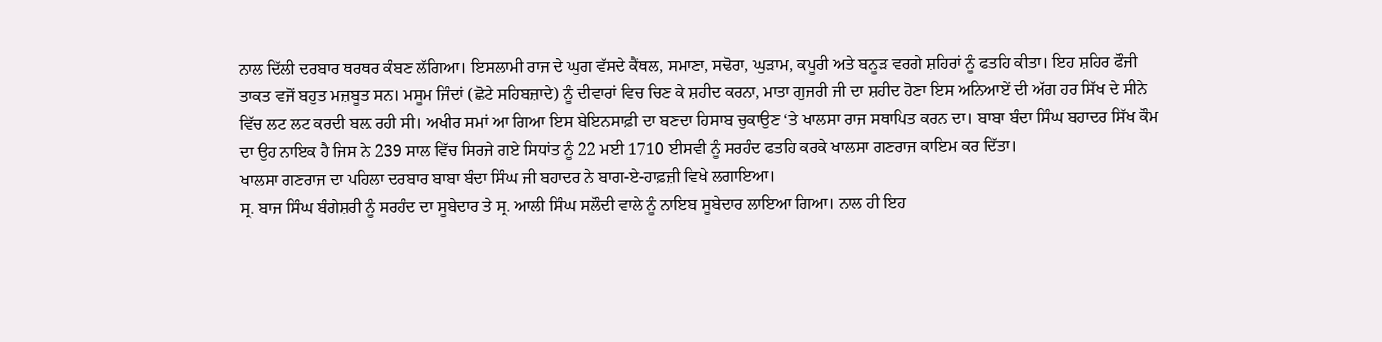ਨਾਲ ਦਿੱਲੀ ਦਰਬਾਰ ਥਰਥਰ ਕੰਬਣ ਲੱਗਿਆ। ਇਸਲਾਮੀ ਰਾਜ ਦੇ ਘੁਗ ਵੱਸਦੇ ਕੈਂਥਲ, ਸਮਾਣਾ, ਸਢੋਰਾ, ਘੁੜਾਮ, ਕਪੂਰੀ ਅਤੇ ਬਨੂੜ ਵਰਗੇ ਸ਼ਹਿਰਾਂ ਨੂੰ ਫਤਹਿ ਕੀਤਾ। ਇਹ ਸ਼ਹਿਰ ਫੌਜੀ ਤਾਕਤ ਵਜੋਂ ਬਹੁਤ ਮਜ਼ਬੂਤ ਸਨ। ਮਸੂਮ ਜਿੰਦਾਂ (ਛੋਟੇ ਸਹਿਬਜ਼ਾਦੇ) ਨੂੰ ਦੀਵਾਰਾਂ ਵਿਚ ਚਿਣ ਕੇ ਸ਼ਹੀਦ ਕਰਨਾ, ਮਾਤਾ ਗੁਜਰੀ ਜੀ ਦਾ ਸ਼ਹੀਦ ਹੋਣਾ ਇਸ ਅਨਿਆਏਂ ਦੀ ਅੱਗ ਹਰ ਸਿੱਖ ਦੇ ਸੀਨੇ ਵਿੱਚ ਲਟ ਲਟ ਕਰਦੀ ਬਲ਼ ਰਹੀ ਸੀ। ਅਖੀਰ ਸਮਾਂ ਆ ਗਿਆ ਇਸ ਬੇਇਨਸਾਫ਼ੀ ਦਾ ਬਣਦਾ ਹਿਸਾਬ ਚੁਕਾਉਣ ‘ਤੇ ਖਾਲਸਾ ਰਾਜ ਸਥਾਪਿਤ ਕਰਨ ਦਾ। ਬਾਬਾ ਬੰਦਾ ਸਿੰਘ ਬਹਾਦਰ ਸਿੱਖ ਕੌਮ ਦਾ ਉਹ ਨਾਇਕ ਹੈ ਜਿਸ ਨੇ 239 ਸਾਲ ਵਿੱਚ ਸਿਰਜੇ ਗਏ ਸਿਧਾਂਤ ਨੂੰ 22 ਮਈ 1710 ਈਸਵੀ ਨੂੰ ਸਰਹੰਦ ਫਤਹਿ ਕਰਕੇ ਖਾਲਸਾ ਗਣਰਾਜ ਕਾਇਮ ਕਰ ਦਿੱਤਾ।
ਖਾਲਸਾ ਗਣਰਾਜ ਦਾ ਪਹਿਲਾ ਦਰਬਾਰ ਬਾਬਾ ਬੰਦਾ ਸਿੰਘ ਜੀ ਬਹਾਦਰ ਨੇ ਬਾਗ-ਏ-ਹਾਫ਼ਜ਼ੀ ਵਿਖੇ ਲਗਾਇਆ।
ਸ੍ਰ. ਬਾਜ ਸਿੰਘ ਬੰਗੇਸ਼ਰੀ ਨੂੰ ਸਰਹੰਦ ਦਾ ਸੂਬੇਦਾਰ ਤੇ ਸ੍ਰ. ਆਲੀ ਸਿੰਘ ਸਲੌਦੀ ਵਾਲੇ ਨੂੰ ਨਾਇਬ ਸੂਬੇਦਾਰ ਲਾਇਆ ਗਿਆ। ਨਾਲ ਹੀ ਇਹ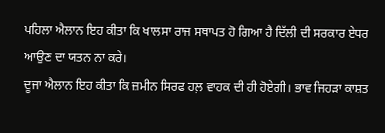ਪਹਿਲਾ ਐਲਾਨ ਇਹ ਕੀਤਾ ਕਿ ਖਾਲਸਾ ਰਾਜ ਸਥਾਪਤ ਹੋ ਗਿਆ ਹੈ ਦਿੱਲੀ ਦੀ ਸਰਕਾਰ ਏਧਰ ਆਉਣ ਦਾ ਯਤਨ ਨਾ ਕਰੇ।
ਦੂਜਾ ਐਲਾਨ ਇਹ ਕੀਤਾ ਕਿ ਜ਼ਮੀਨ ਸਿਰਫ ਹਲ਼ ਵਾਹਕ ਦੀ ਹੀ ਹੋਏਗੀ। ਭਾਵ ਜਿਹੜਾ ਕਾਸ਼ਤ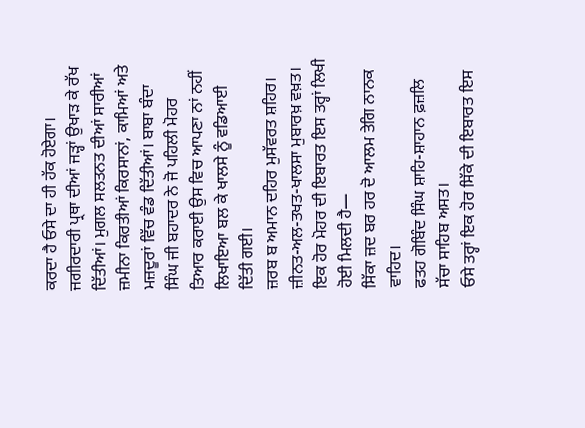ਕਰਦਾ ਹੈ ਓਸੇ ਦਾ ਹੀ ਹੱਕ ਹੋਏਗਾ। ਜਗੀਰਦਾਰੀ ਪ੍ਰਥਾ ਦੀਆਂ ਜੜ੍ਹਾਂ ਉਖਾੜ ਕੇ ਰੱਖ ਦਿੱਤੀਆਂ। ਮੁਗਲ ਸਲਤਨਤ ਦੀਆਂ ਸਾਰੀਆਂ ਜ਼ਮੀਨਾ ਕਿਰਤੀਆਂ ਕਿਰਸਾਨਾਂ, ਕਾਮਿਆਂ ਅਤੇ ਮਜ਼ਦੂਰਾਂ ਵਿੱਚ ਵੰਡ ਦਿੱਤੀਆਂ। ਬਾਬਾ ਬੰਦਾ ਸਿੰਘ ਜੀ ਬਹਾਦਰ ਨੇ ਜੋ ਪਹਿਲੀ ਮੋਹਰ ਤਿਆਰ ਕਰਾਈ ਉਸ ਵਿਚ ਆਪਣਾ ਨਾਂ ਨਹੀਂ ਲਿਖਾਇਆ ਬਲ ਕੇ ਖਾਲਸੇ ਨੂੰ ਵਡਿਆਈ ਦਿੱਤੀ ਗਈ।
ਜ਼ਰਬ ਬ ਅਮਾਨ ਦਹਿਰ ਮੁਸੱਵਰਤ ਸ਼ਹਿਰ।
ਜ਼ੀਨਤ-ਅਲ-ਤਖਤ-ਖਾਲਸਾ ਮੁਬਾਰਖ਼ ਵਖ਼ਤ।
ਇਕ ਹੋਰ ਮੋਹਰ ਦੀ ਇਬਾਰਤ ਇਸ ਤਰ੍ਹਾਂ ਲਿਖੀ ਹੋਈ ਮਿਲਦੀ ਹੈ—
ਸਿੱਕਾ ਜ਼ਦ ਬਰ ਹਰ ਦੋ ਆਲਮ ਤੇਗਿ ਨਾਨਕ ਵਾਹਿਦ।
ਫਤਹ ਗੋਬਿੰਦ ਸਿੰਘ ਸ਼ਾਹਿ-ਸ਼ਾਹਾਨ ਫ਼ਜ਼ਲਿ ਸੱਚਾ ਸਾਹਿਬ ਅਸਤ।
ਓਸੇ ਤਰ੍ਹਾਂ ਇਕ ਹੋਰ ਸਿੱਕੇ ਦੀ ਇਬਾਰਤ ਇਸ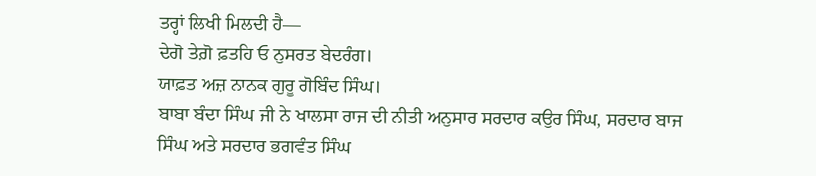ਤਰ੍ਹਾਂ ਲਿਖੀ ਮਿਲਦੀ ਹੈ—
ਦੇਗੋ ਤੇਗ਼ੋ ਫ਼ਤਹਿ ਓ ਨੁਸਰਤ ਬੇਦਰੰਗ।
ਯਾਫ਼ਤ ਅਜ਼ ਨਾਨਕ ਗੁਰੂ ਗੋਬਿੰਦ ਸਿੰਘ।
ਬਾਬਾ ਬੰਦਾ ਸਿੰਘ ਜੀ ਨੇ ਖਾਲਸਾ ਰਾਜ ਦੀ ਨੀਤੀ ਅਨੁਸਾਰ ਸਰਦਾਰ ਕਉਰ ਸਿੰਘ, ਸਰਦਾਰ ਬਾਜ ਸਿੰਘ ਅਤੇ ਸਰਦਾਰ ਭਗਵੰਤ ਸਿੰਘ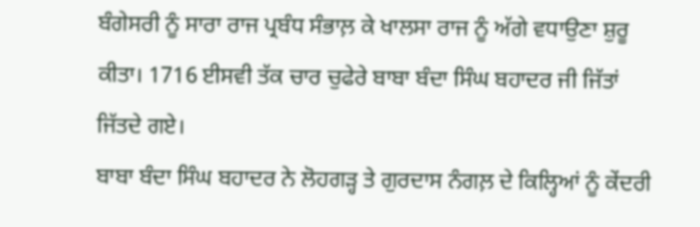ਬੰਗੇਸਰੀ ਨੂੰ ਸਾਰਾ ਰਾਜ ਪ੍ਰਬੰਧ ਸੰਭਾਲ਼ ਕੇ ਖਾਲਸਾ ਰਾਜ ਨੂੰ ਅੱਗੇ ਵਧਾਉਣਾ ਸ਼ੁਰੂ ਕੀਤਾ। 1716 ਈਸਵੀ ਤੱਕ ਚਾਰ ਚੁਫੇਰੇ ਬਾਬਾ ਬੰਦਾ ਸਿੰਘ ਬਹਾਦਰ ਜੀ ਜਿੱਤਾਂ ਜਿੱਤਦੇ ਗਏ।
ਬਾਬਾ ਬੰਦਾ ਸਿੰਘ ਬਹਾਦਰ ਨੇ ਲੋਹਗੜ੍ਹ ਤੇ ਗੁਰਦਾਸ ਨੰਗਲ਼ ਦੇ ਕਿਲ੍ਹਿਆਂ ਨੂੰ ਕੇਂਦਰੀ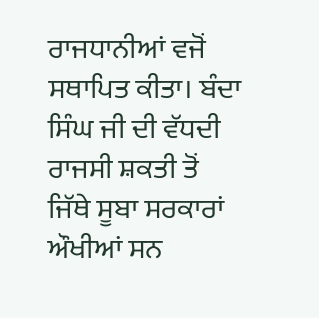ਰਾਜਧਾਨੀਆਂ ਵਜੋਂ ਸਥਾਪਿਤ ਕੀਤਾ। ਬੰਦਾ ਸਿੰਘ ਜੀ ਦੀ ਵੱਧਦੀ ਰਾਜਸੀ ਸ਼ਕਤੀ ਤੋਂ ਜਿੱਥੇ ਸੂਬਾ ਸਰਕਾਰਾਂ ਔਖੀਆਂ ਸਨ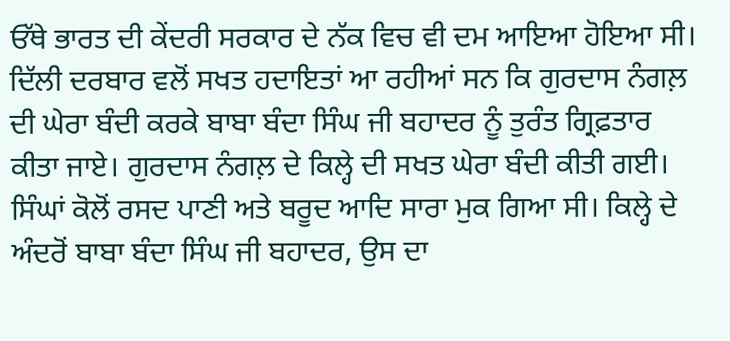ਓੱਥੇ ਭਾਰਤ ਦੀ ਕੇਂਦਰੀ ਸਰਕਾਰ ਦੇ ਨੱਕ ਵਿਚ ਵੀ ਦਮ ਆਇਆ ਹੋਇਆ ਸੀ। ਦਿੱਲੀ ਦਰਬਾਰ ਵਲੋਂ ਸਖਤ ਹਦਾਇਤਾਂ ਆ ਰਹੀਆਂ ਸਨ ਕਿ ਗੁਰਦਾਸ ਨੰਗਲ਼ ਦੀ ਘੇਰਾ ਬੰਦੀ ਕਰਕੇ ਬਾਬਾ ਬੰਦਾ ਸਿੰਘ ਜੀ ਬਹਾਦਰ ਨੂੰ ਤੁਰੰਤ ਗ੍ਰਿਫ਼ਤਾਰ ਕੀਤਾ ਜਾਏ। ਗੁਰਦਾਸ ਨੰਗਲ਼ ਦੇ ਕਿਲ੍ਹੇ ਦੀ ਸਖਤ ਘੇਰਾ ਬੰਦੀ ਕੀਤੀ ਗਈ। ਸਿੰਘਾਂ ਕੋਲੋਂ ਰਸਦ ਪਾਣੀ ਅਤੇ ਬਰੂਦ ਆਦਿ ਸਾਰਾ ਮੁਕ ਗਿਆ ਸੀ। ਕਿਲ੍ਹੇ ਦੇ ਅੰਦਰੋਂ ਬਾਬਾ ਬੰਦਾ ਸਿੰਘ ਜੀ ਬਹਾਦਰ, ਉਸ ਦਾ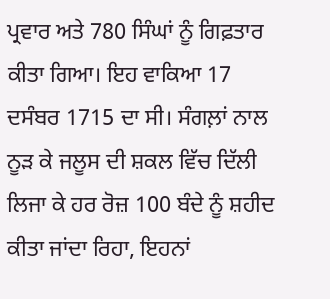ਪ੍ਰਵਾਰ ਅਤੇ 780 ਸਿੰਘਾਂ ਨੂੰ ਗਿਫ਼ਤਾਰ ਕੀਤਾ ਗਿਆ। ਇਹ ਵਾਕਿਆ 17 ਦਸੰਬਰ 1715 ਦਾ ਸੀ। ਸੰਗਲ਼ਾਂ ਨਾਲ ਨੂੜ ਕੇ ਜਲੂਸ ਦੀ ਸ਼ਕਲ ਵਿੱਚ ਦਿੱਲੀ ਲਿਜਾ ਕੇ ਹਰ ਰੋਜ਼ 100 ਬੰਦੇ ਨੂੰ ਸ਼ਹੀਦ ਕੀਤਾ ਜਾਂਦਾ ਰਿਹਾ, ਇਹਨਾਂ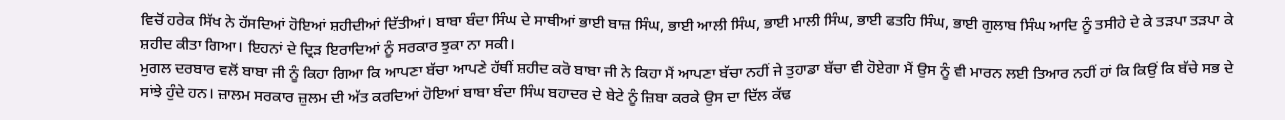ਵਿਚੋਂ ਹਰੇਕ ਸਿੱਖ ਨੇ ਹੱਸਦਿਆਂ ਹੋਇਆਂ ਸ਼ਹੀਦੀਆਂ ਦਿੱਤੀਆਂ। ਬਾਬਾ ਬੰਦਾ ਸਿੰਘ ਦੇ ਸਾਥੀਆਂ ਭਾਈ ਬਾਜ਼ ਸਿੰਘ, ਭਾਈ ਆਲੀ ਸਿੰਘ, ਭਾਈ ਮਾਲੀ ਸਿੰਘ, ਭਾਈ ਫਤਹਿ ਸਿੰਘ, ਭਾਈ ਗੁਲਾਬ ਸਿੰਘ ਆਦਿ ਨੂੰ ਤਸੀਹੇ ਦੇ ਕੇ ਤੜਪਾ ਤੜਪਾ ਕੇ ਸ਼ਹੀਦ ਕੀਤਾ ਗਿਆ। ਇਹਨਾਂ ਦੇ ਦ੍ਰਿੜ ਇਰਾਦਿਆਂ ਨੂੰ ਸਰਕਾਰ ਝੁਕਾ ਨਾ ਸਕੀ।
ਮੁਗਲ ਦਰਬਾਰ ਵਲੋਂ ਬਾਬਾ ਜੀ ਨੂੰ ਕਿਹਾ ਗਿਆ ਕਿ ਆਪਣਾ ਬੱਚਾ ਆਪਣੇ ਹੱਥੀਂ ਸ਼ਹੀਦ ਕਰੋ ਬਾਬਾ ਜੀ ਨੇ ਕਿਹਾ ਮੈਂ ਆਪਣਾ ਬੱਚਾ ਨਹੀਂ ਜੇ ਤੁਹਾਡਾ ਬੱਚਾ ਵੀ ਹੋਏਗਾ ਮੈਂ ਉਸ ਨੂੰ ਵੀ ਮਾਰਨ ਲਈ ਤਿਆਰ ਨਹੀਂ ਹਾਂ ਕਿ ਕਿਉਂ ਕਿ ਬੱਚੇ ਸਭ ਦੇ ਸਾਂਝੇ ਹੁੰਦੇ ਹਨ। ਜ਼ਾਲਮ ਸਰਕਾਰ ਜ਼ੁਲਮ ਦੀ ਅੱਤ ਕਰਦਿਆਂ ਹੋਇਆਂ ਬਾਬਾ ਬੰਦਾ ਸਿੰਘ ਬਹਾਦਰ ਦੇ ਬੇਟੇ ਨੂੰ ਜ਼ਿਬਾ ਕਰਕੇ ਉਸ ਦਾ ਦਿੱਲ ਕੱਢ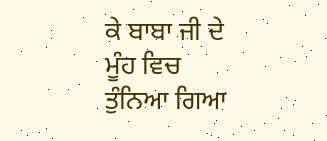ਕੇ ਬਾਬਾ ਜੀ ਦੇ ਮੂੰਹ ਵਿਚ ਤੁੰਨਿਆ ਗਿਆ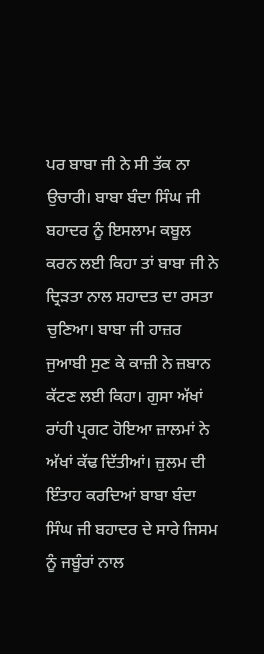ਪਰ ਬਾਬਾ ਜੀ ਨੇ ਸੀ ਤੱਕ ਨਾ ਉਚਾਰੀ। ਬਾਬਾ ਬੰਦਾ ਸਿੰਘ ਜੀ ਬਹਾਦਰ ਨੂੰ ਇਸਲਾਮ ਕਬੂਲ ਕਰਨ ਲਈ ਕਿਹਾ ਤਾਂ ਬਾਬਾ ਜੀ ਨੇ ਦ੍ਰਿੜਤਾ ਨਾਲ ਸ਼ਹਾਦਤ ਦਾ ਰਸਤਾ ਚੁਣਿਆ। ਬਾਬਾ ਜੀ ਹਾਜ਼ਰ ਜੁਆਬੀ ਸੁਣ ਕੇ ਕਾਜ਼ੀ ਨੇ ਜ਼ਬਾਨ ਕੱਟਣ ਲਈ ਕਿਹਾ। ਗੁਸਾ ਅੱਖਾਂ ਰਾਂਹੀ ਪ੍ਰਗਟ ਹੋਇਆ ਜ਼ਾਲਮਾਂ ਨੇ ਅੱਖਾਂ ਕੱਢ ਦਿੱਤੀਆਂ। ਜ਼ੁਲਮ ਦੀ ਇੰਤਾਹ ਕਰਦਿਆਂ ਬਾਬਾ ਬੰਦਾ ਸਿੰਘ ਜੀ ਬਹਾਦਰ ਦੇ ਸਾਰੇ ਜਿਸਮ ਨੂੰ ਜਬੂੰਰਾਂ ਨਾਲ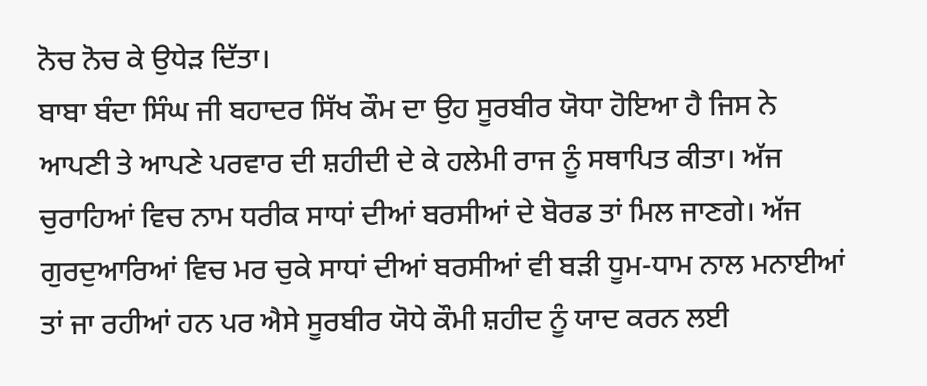ਨੋਚ ਨੋਚ ਕੇ ਉਧੇੜ ਦਿੱਤਾ।
ਬਾਬਾ ਬੰਦਾ ਸਿੰਘ ਜੀ ਬਹਾਦਰ ਸਿੱਖ ਕੌਮ ਦਾ ਉਹ ਸੂਰਬੀਰ ਯੋਧਾ ਹੋਇਆ ਹੈ ਜਿਸ ਨੇ ਆਪਣੀ ਤੇ ਆਪਣੇ ਪਰਵਾਰ ਦੀ ਸ਼ਹੀਦੀ ਦੇ ਕੇ ਹਲੇਮੀ ਰਾਜ ਨੂੰ ਸਥਾਪਿਤ ਕੀਤਾ। ਅੱਜ ਚੁਰਾਹਿਆਂ ਵਿਚ ਨਾਮ ਧਰੀਕ ਸਾਧਾਂ ਦੀਆਂ ਬਰਸੀਆਂ ਦੇ ਬੋਰਡ ਤਾਂ ਮਿਲ ਜਾਣਗੇ। ਅੱਜ ਗੁਰਦੁਆਰਿਆਂ ਵਿਚ ਮਰ ਚੁਕੇ ਸਾਧਾਂ ਦੀਆਂ ਬਰਸੀਆਂ ਵੀ ਬੜੀ ਧੂਮ-ਧਾਮ ਨਾਲ ਮਨਾਈਆਂ ਤਾਂ ਜਾ ਰਹੀਆਂ ਹਨ ਪਰ ਐਸੇ ਸੂਰਬੀਰ ਯੋਧੇ ਕੌਮੀ ਸ਼ਹੀਦ ਨੂੰ ਯਾਦ ਕਰਨ ਲਈ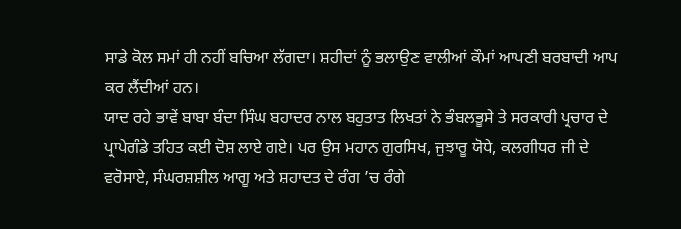ਸਾਡੇ ਕੋਲ ਸਮਾਂ ਹੀ ਨਹੀਂ ਬਚਿਆ ਲੱਗਦਾ। ਸ਼ਹੀਦਾਂ ਨੂੰ ਭਲਾਉਣ ਵਾਲੀਆਂ ਕੌਮਾਂ ਆਪਣੀ ਬਰਬਾਦੀ ਆਪ ਕਰ ਲੈਂਦੀਆਂ ਹਨ।
ਯਾਦ ਰਹੇ ਭਾਵੇਂ ਬਾਬਾ ਬੰਦਾ ਸਿੰਘ ਬਹਾਦਰ ਨਾਲ ਬਹੁਤਾਤ ਲਿਖਤਾਂ ਨੇ ਭੰਬਲਭੂਸੇ ਤੇ ਸਰਕਾਰੀ ਪ੍ਰਚਾਰ ਦੇ ਪ੍ਰਾਪੇਗੰਡੇ ਤਹਿਤ ਕਈ ਦੋਸ਼ ਲਾਏ ਗਏ। ਪਰ ਉਸ ਮਹਾਨ ਗੁਰਸਿਖ, ਜੁਝਾਰੂ ਯੋਧੇ, ਕਲਗੀਧਰ ਜੀ ਦੇ ਵਰੋਸਾਏ, ਸੰਘਰਸ਼ਸ਼ੀਲ ਆਗੂ ਅਤੇ ਸ਼ਹਾਦਤ ਦੇ ਰੰਗ ’ਚ ਰੰਗੇ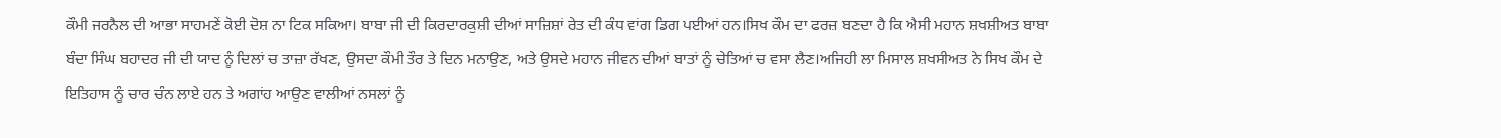ਕੌਮੀ ਜਰਨੈਲ ਦੀ ਆਭਾ ਸਾਹਮਣੇਂ ਕੋਈ ਦੋਸ਼ ਨਾ ਟਿਕ ਸਕਿਆ। ਬਾਬਾ ਜੀ ਦੀ ਕਿਰਦਾਰਕੁਸ਼ੀ ਦੀਆਂ ਸਾਜ਼ਿਸ਼ਾਂ ਰੇਤ ਦੀ ਕੰਧ ਵਾਂਗ ਡਿਗ ਪਈਆਂ ਹਨ।ਸਿਖ ਕੌਮ ਦਾ ਫਰਜ਼ ਬਣਦਾ ਹੈ ਕਿ ਐਸੀ ਮਹਾਨ ਸ਼ਖਸ਼ੀਅਤ ਬਾਬਾ ਬੰਦਾ ਸਿੰਘ ਬਹਾਦਰ ਜੀ ਦੀ ਯਾਦ ਨੂੰ ਦਿਲਾਂ ਚ ਤਾਜ਼ਾ ਰੱਖਣ, ਉਸਦਾ ਕੌਮੀ ਤੌਰ ਤੇ ਦਿਨ ਮਨਾਉਣ, ਅਤੇ ਉਸਦੇ ਮਹਾਨ ਜੀਵਨ ਦੀਆਂ ਬਾਤਾਂ ਨੂੰ ਚੇਤਿਆਂ ਚ ਵਸਾ ਲੈਣ।ਅਜਿਹੀ ਲਾ ਮਿਸਾਲ ਸ਼ਖਸੀਅਤ ਨੇ ਸਿਖ ਕੌਮ ਦੇ ਇਤਿਹਾਸ ਨੂੰ ਚਾਰ ਚੰਨ ਲਾਏ ਹਨ ਤੇ ਅਗਾਂਹ ਆਉਣ ਵਾਲੀਆਂ ਨਸਲਾਂ ਨੂੰ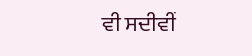ਵੀ ਸਦੀਵੀਂ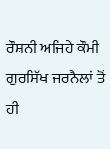ਰੌਸ਼ਨੀ ਅਜਿਹੇ ਕੌਮੀ ਗੁਰਸਿੱਖ ਜਰਨੈਲਾਂ ਤੋਂ ਹੀ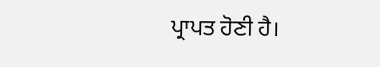ਪ੍ਰਾਪਤ ਹੋਣੀ ਹੈ।